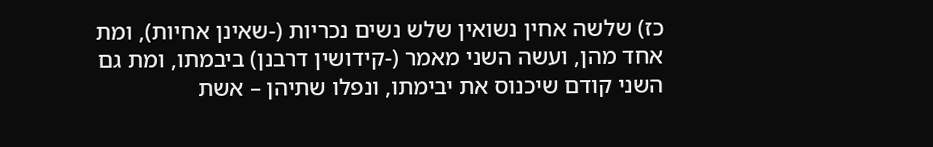כז) שלשה אחין נשואין שלש נשים נכריות (-שאינן אחיות), ומת אחד מהן, ועשה השני מאמר (-קידושין דרבנן) ביבמתו, ומת גם השני קודם שיכנוס את יבימתו, ונפלו שתיהן – אשת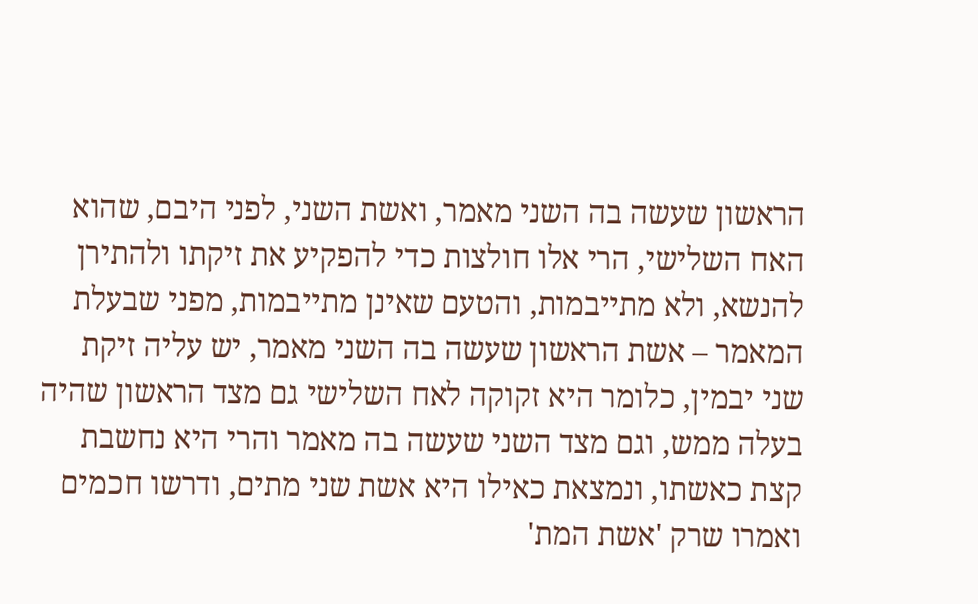הראשון שעשה בה השני מאמר, ואשת השני, לפני היבם, שהוא האח השלישי, הרי אלו חולצות כדי להפקיע את זיקתו ולהתירן להנשא, ולא מתייבמות, והטעם שאינן מתייבמות, מפני שבעלת המאמר – אשת הראשון שעשה בה השני מאמר, יש עליה זיקת שני יבמין, כלומר היא זקוקה לאח השלישי גם מצד הראשון שהיה בעלה ממש, וגם מצד השני שעשה בה מאמר והרי היא נחשבת קצת כאשתו, ונמצאת כאילו היא אשת שני מתים, ודרשו חכמים ואמרו שרק 'אשת המת'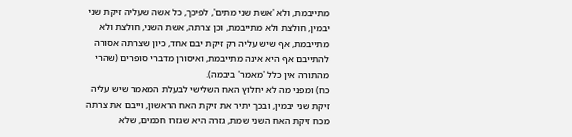מתייבמת, ולא 'אשת שני מתים', לפיכך, כל אשה שעליה זיקת שני יבמין, חולצת ולא מתייבמת, וכן צרתה, אשת השני, חולצת ולא מתייבמת, אף שיש עליה רק זיקת יבם אחד, כיון שצרתה אסורה להתייבם אף היא אינה מתייבמת, ואיסורן מדברי סופרים (שהרי מהתורה אין כלל 'מאמר' ביבמה).
כח) ומפני מה לא יחלוץ האח השלישי לבעלת המאמר שיש עליה זיקת שני יבמין, ובכך יתיר את זיקת האח הראשון, וייבם את צרתה מכח זיקת האח השני שמת, גזרה היא שגזרו חכמים, שלא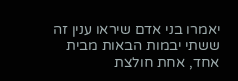יאמרו בני אדם שיראו ענין זה ששתי יבמות הבאות מבית אחד, אחת חולצת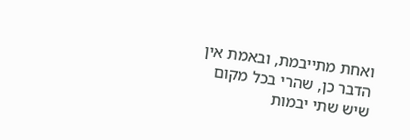ואחת מתייבמת, ובאמת אין הדבר כן, שהרי בכל מקום שיש שתי יבמות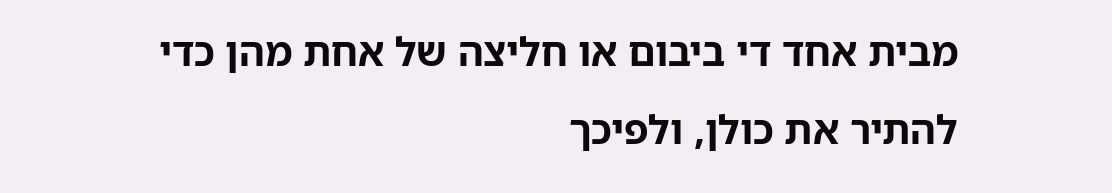מבית אחד די ביבום או חליצה של אחת מהן כדי להתיר את כולן, ולפיכך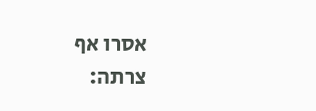אסרו אף צרתה: